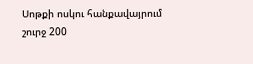Սոթքի ոսկու հանքավայրում շուրջ 200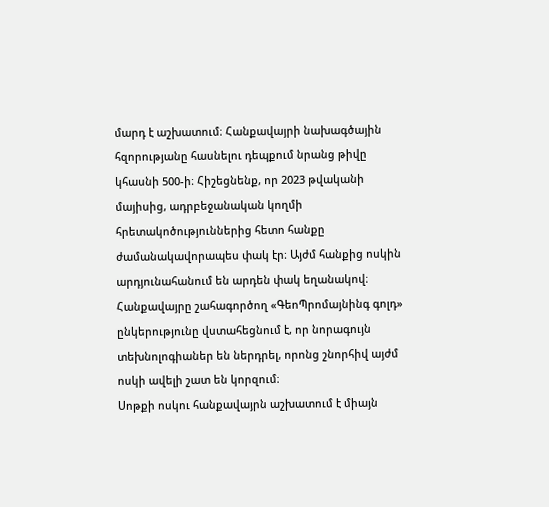մարդ է աշխատում։ Հանքավայրի նախագծային հզորությանը հասնելու դեպքում նրանց թիվը կհասնի 500-ի։ Հիշեցնենք, որ 2023 թվականի մայիսից, ադրբեջանական կողմի հրետակոծություններից հետո հանքը ժամանակավորապես փակ էր։ Այժմ հանքից ոսկին արդյունահանում են արդեն փակ եղանակով։ Հանքավայրը շահագործող «ԳեոՊրոմայնինգ գոլդ» ընկերությունը վստահեցնում է, որ նորագույն տեխնոլոգիաներ են ներդրել, որոնց շնորհիվ այժմ ոսկի ավելի շատ են կորզում։
Սոթքի ոսկու հանքավայրն աշխատում է միայն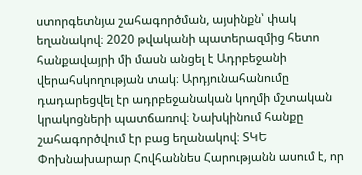ստորգետնյա շահագործման, այսինքն՝ փակ եղանակով։ 2020 թվականի պատերազմից հետո հանքավայրի մի մասն անցել է Ադրբեջանի վերահսկողության տակ։ Արդյունահանումը դադարեցվել էր ադրբեջանական կողմի մշտական կրակոցների պատճառով։ Նախկինում հանքը շահագործվում էր բաց եղանակով։ ՏԿԵ Փոխնախարար Հովհաննես Հարությանն ասում է, որ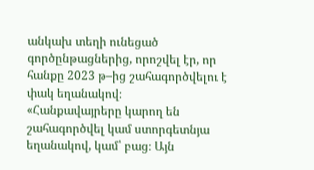անկախ տեղի ունեցած գործընթացներից, որոշվել էր, որ հանքը 2023 թ–ից շահագործվելու է փակ եղանակով։
«Հանքավայրերը կարող են շահագործվել կամ ստորգետնյա եղանակով, կամ՝ բաց։ Այն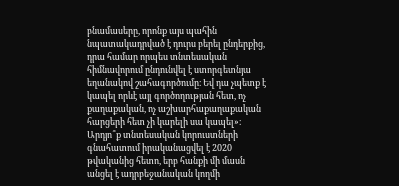բնամասերը, որոնք այս պահին նպատակադրված է դուրս բերել ընդերքից, դրա համար որպես տնտեսական հիմնավորում ընդունվել է ստորգետնյա եղանակով շահագործումը։ Եվ դա չպետք է կապել որևէ այլ գործողության հետ, ոչ քաղաքական, ոչ աշխարհաքաղաքական հարցերի հետ չի կարելի սա կապել»։
Արդյո՞ք տնտեսական կորուստների գնահատում իրականացվել է 2020 թվականից հետո, երբ հանքի մի մասն անցել է ադրբեջանական կողմի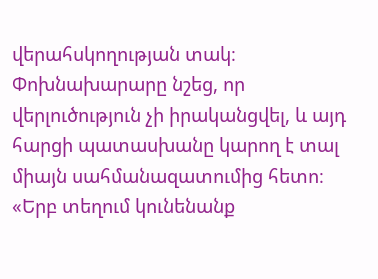վերահսկողության տակ։ Փոխնախարարը նշեց, որ վերլուծություն չի իրականցվել, և այդ հարցի պատասխանը կարող է տալ միայն սահմանազատումից հետո։
«Երբ տեղում կունենանք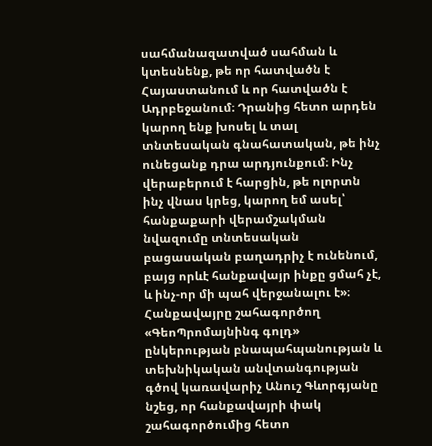սահմանազատված սահման և կտեսնենք, թե որ հատվածն է Հայաստանում և որ հատվածն է Ադրբեջանում։ Դրանից հետո արդեն կարող ենք խոսել և տալ տնտեսական գնահատական, թե ինչ ունեցանք դրա արդյունքում։ Ինչ վերաբերում է հարցին, թե ոլորտն ինչ վնաս կրեց, կարող եմ ասել՝ հանքաքարի վերամշակման նվազումը տնտեսական բացասական բաղադրիչ է ունենում, բայց որևէ հանքավայր ինքը ցմահ չէ, և ինչ-որ մի պահ վերջանալու է»։
Հանքավայրը շահագործող «ԳեոՊրոմայնինգ գոլդ» ընկերության բնապահպանության և տեխնիկական անվտանգության գծով կառավարիչ Անուշ Գևորգյանը նշեց, որ հանքավայրի փակ շահագործումից հետո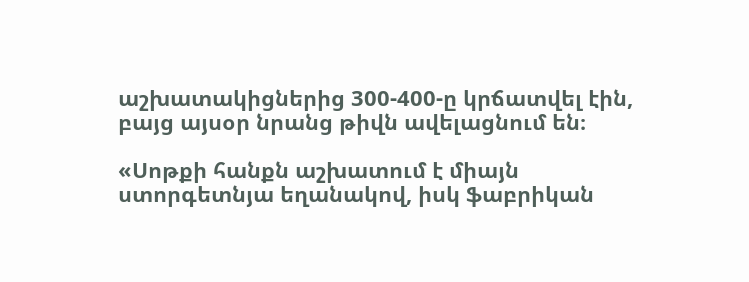աշխատակիցներից 300-400-ը կրճատվել էին, բայց այսօր նրանց թիվն ավելացնում են։

«Սոթքի հանքն աշխատում է միայն ստորգետնյա եղանակով, իսկ ֆաբրիկան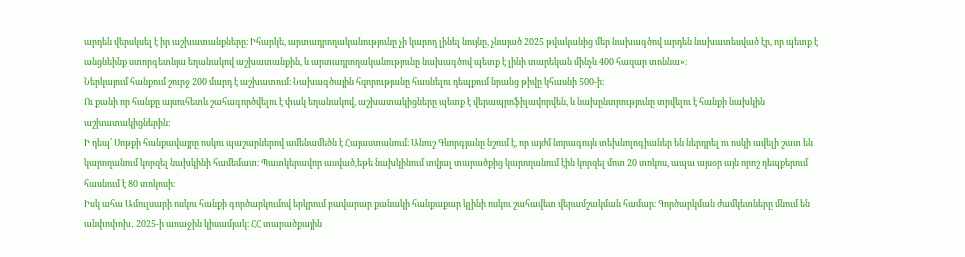արդեն վերսկսել է իր աշխատանքները։ Իհարկե, արտադրողականությունը չի կարող լինել նույնը, չնայած 2025 թվականից մեր նախագծով արդեն նախատեսված էր, որ պետք է անցնեինք ստորգետնյա եղանակով աշխատանքին, և արտադրողականությունը նախագծով պետք է լինի տարեկան մինչև 400 հազար տոննա»։
Ներկայում հանքում շուրջ 200 մարդ է աշխատում։ Նախագծային հզորությանը հասնելու դեպքում նրանց թիվը կհասնի 500-ի։
Ու քանի որ հանքը այսուհետև շահագործվելու է փակ եղանակով, աշխատակիցները պետք է վերապրոֆիլավորվեն, և նախընտրությունը տրվելու է հանքի նախկին աշխատակիցներին։
Ի դեպ՝ Սոթքի հանքավայրը ոսկու պաշարներով ամենամեծն է Հայաստանում։ Անուշ Գևորգյանը նշում է, որ այժմ նորագույն տեխնոլոգիաներ են ներդրել ու ոսկի ավելի շատ են կարողանում կորզել նախկինի համեմատ։ Պատկերավոր ասված,եթե նախկինում տվյալ տարածքից կարողանում էին կորզել մոտ 20 տոկոս, ապա այսօր այն որոշ դեպքերում հասնում է 80 տոկոսի։
Իսկ ահա Ամուլսարի ոսկու հանքի գործարկումով երկրում բավարար քանակի հանքաքար կլինի ոսկու շահավետ վերամշակման համար։ Գործարկման ժամկետները մնում են անփոփոխ․ 2025-ի առաջին կիսամյակ։ ՀՀ տարածքային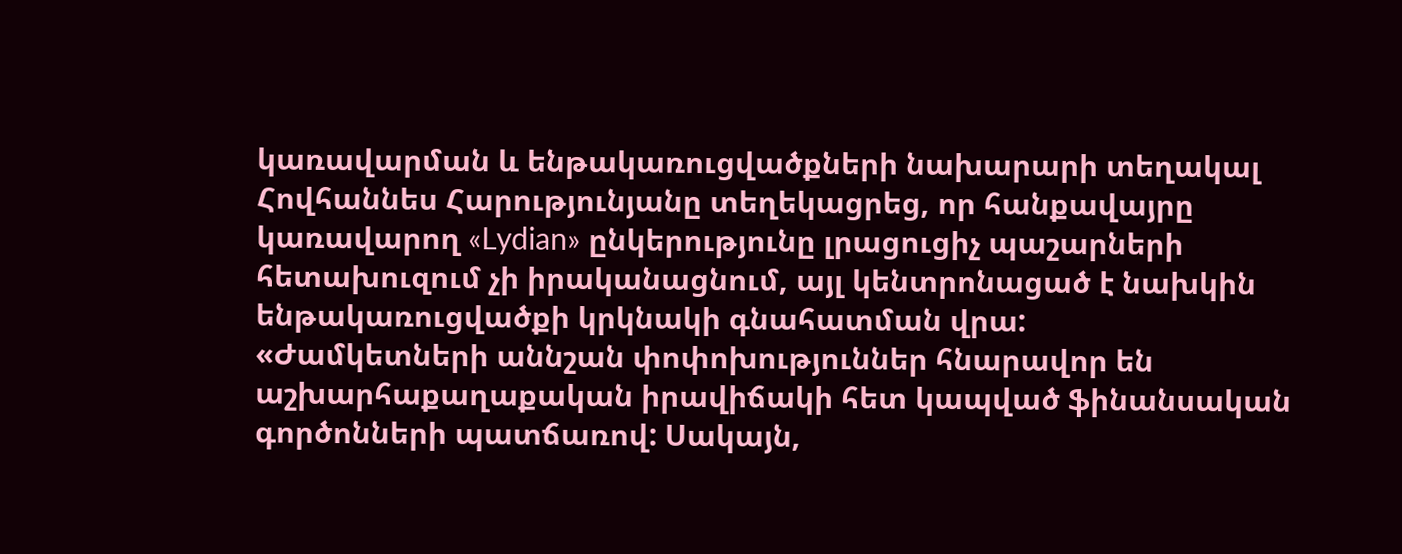կառավարման և ենթակառուցվածքների նախարարի տեղակալ Հովհաննես Հարությունյանը տեղեկացրեց, որ հանքավայրը կառավարող «Lydian» ընկերությունը լրացուցիչ պաշարների հետախուզում չի իրականացնում, այլ կենտրոնացած է նախկին ենթակառուցվածքի կրկնակի գնահատման վրա:
«Ժամկետների աննշան փոփոխություններ հնարավոր են աշխարհաքաղաքական իրավիճակի հետ կապված ֆինանսական գործոնների պատճառով: Սակայն,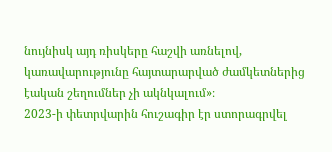նույնիսկ այդ ռիսկերը հաշվի առնելով, կառավարությունը հայտարարված ժամկետներից էական շեղումներ չի ակնկալում»։
2023-ի փետրվարին հուշագիր էր ստորագրվել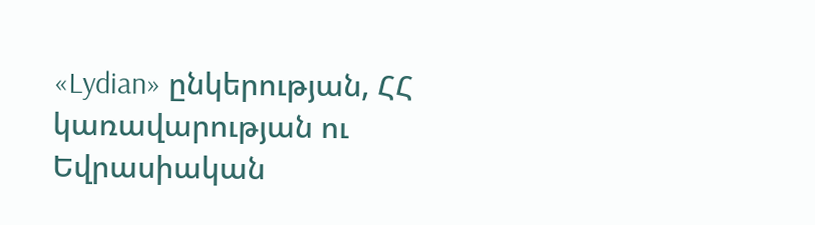«Lydian» ընկերության, ՀՀ կառավարության ու Եվրասիական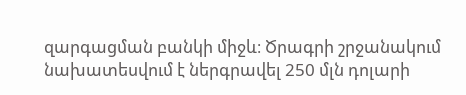զարգացման բանկի միջև։ Ծրագրի շրջանակում նախատեսվում է ներգրավել 250 մլն դոլարի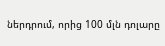ներդրում, որից 100 մլն դոլարը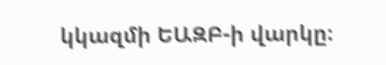կկազմի ԵԱԶԲ-ի վարկը։